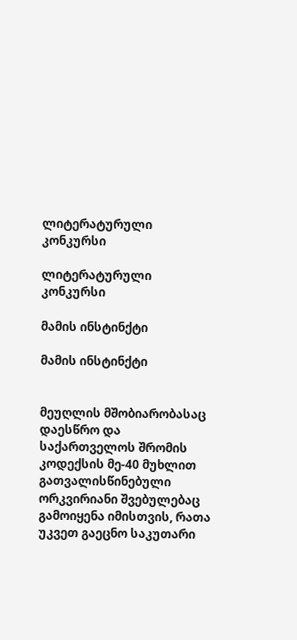ლიტერატურული კონკურსი

ლიტერატურული კონკურსი

მამის ინსტინქტი

მამის ინსტინქტი


მეუღლის მშობიარობასაც დაესწრო და საქართველოს შრომის კოდექსის მე-40 მუხლით გათვალისწინებული ორკვირიანი შვებულებაც გამოიყენა იმისთვის, რათა უკვეთ გაეცნო საკუთარი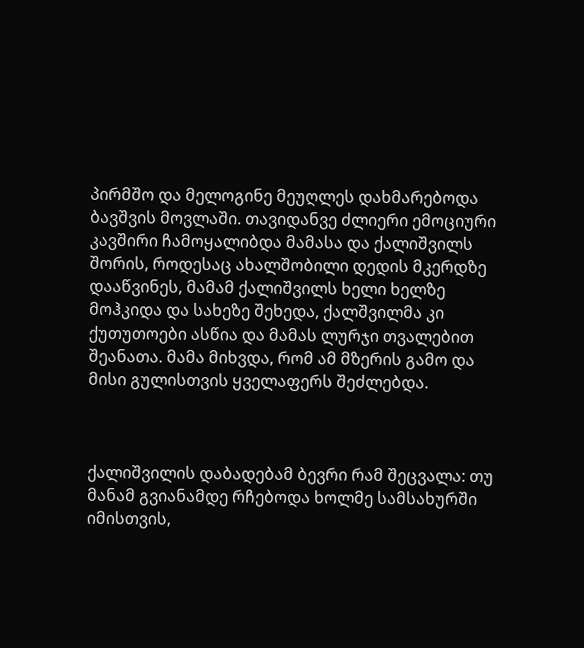პირმშო და მელოგინე მეუღლეს დახმარებოდა ბავშვის მოვლაში. თავიდანვე ძლიერი ემოციური კავშირი ჩამოყალიბდა მამასა და ქალიშვილს შორის, როდესაც ახალშობილი დედის მკერდზე დააწვინეს, მამამ ქალიშვილს ხელი ხელზე მოჰკიდა და სახეზე შეხედა, ქალშვილმა კი ქუთუთოები ასწია და მამას ლურჯი თვალებით შეანათა. მამა მიხვდა, რომ ამ მზერის გამო და მისი გულისთვის ყველაფერს შეძლებდა.



ქალიშვილის დაბადებამ ბევრი რამ შეცვალა: თუ მანამ გვიანამდე რჩებოდა ხოლმე სამსახურში იმისთვის,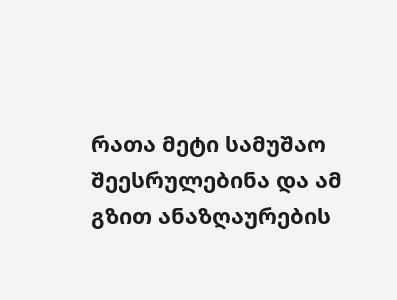რათა მეტი სამუშაო შეესრულებინა და ამ გზით ანაზღაურების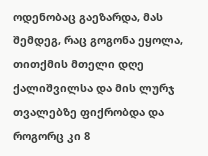ოდენობაც გაეზარდა, მას შემდეგ, რაც გოგონა ეყოლა, თითქმის მთელი დღე ქალიშვილსა და მის ლურჯ თვალებზე ფიქრობდა და როგორც კი 8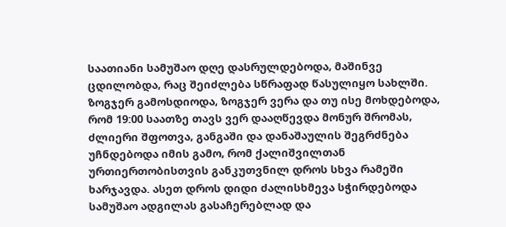საათიანი სამუშაო დღე დასრულდებოდა, მაშინვე ცდილობდა, რაც შეიძლება სწრაფად წასულიყო სახლში. ზოგჯერ გამოსდიოდა, ზოგჯერ ვერა და თუ ისე მოხდებოდა, რომ 19:00 საათზე თავს ვერ დააღწევდა მონურ შრომას, ძლიერი შფოთვა, განგაში და დანაშაულის შეგრძნება უჩნდებოდა იმის გამო, რომ ქალიშვილთან ურთიერთობისთვის განკუთვნილ დროს სხვა რამეში ხარჯავდა. ასეთ დროს დიდი ძალისხმევა სჭირდებოდა სამუშაო ადგილას გასაჩერებლად და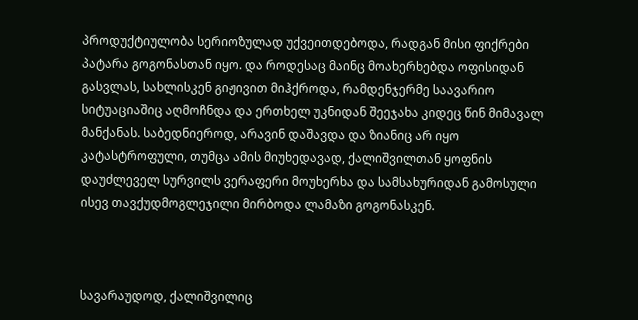პროდუქტიულობა სერიოზულად უქვეითდებოდა, რადგან მისი ფიქრები პატარა გოგონასთან იყო. და როდესაც მაინც მოახერხებდა ოფისიდან გასვლას, სახლისკენ გიჟივით მიჰქროდა, რამდენჯერმე საავარიო სიტუაციაშიც აღმოჩნდა და ერთხელ უკნიდან შეეჯახა კიდეც წინ მიმავალ მანქანას. საბედნიეროდ, არავინ დაშავდა და ზიანიც არ იყო კატასტროფული, თუმცა ამის მიუხედავად, ქალიშვილთან ყოფნის დაუძლეველ სურვილს ვერაფერი მოუხერხა და სამსახურიდან გამოსული ისევ თავქუდმოგლეჯილი მირბოდა ლამაზი გოგონასკენ.



სავარაუდოდ, ქალიშვილიც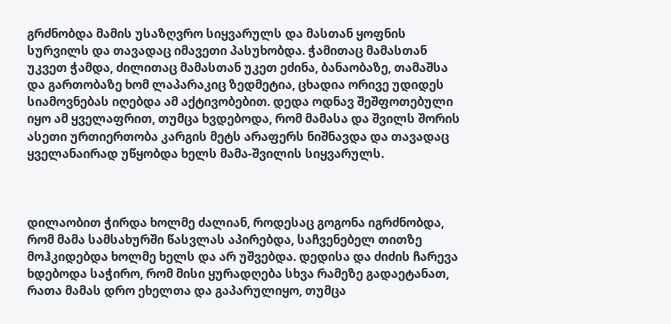გრძნობდა მამის უსაზღვრო სიყვარულს და მასთან ყოფნის სურვილს და თავადაც იმავეთი პასუხობდა. ჭამითაც მამასთან უკვეთ ჭამდა, ძილითაც მამასთან უკეთ ეძინა, ბანაობაზე, თამაშსა და გართობაზე ხომ ლაპარაკიც ზედმეტია, ცხადია ორივე უდიდეს სიამოვნებას იღებდა ამ აქტივობებით. დედა ოდნავ შეშფოთებული იყო ამ ყველაფრით, თუმცა ხვდებოდა, რომ მამასა და შვილს შორის ასეთი ურთიერთობა კარგის მეტს არაფერს ნიშნავდა და თავადაც ყველანაირად უწყობდა ხელს მამა-შვილის სიყვარულს.



დილაობით ჭირდა ხოლმე ძალიან, როდესაც გოგონა იგრძნობდა, რომ მამა სამსახურში წასვლას აპირებდა, საჩვენებელ თითზე მოჰკიდებდა ხოლმე ხელს და არ უშვებდა. დედისა და ძიძის ჩარევა ხდებოდა საჭირო, რომ მისი ყურადღება სხვა რამეზე გადაეტანათ, რათა მამას დრო ეხელთა და გაპარულიყო, თუმცა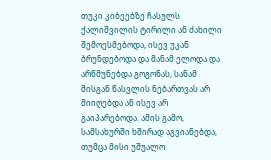თუკი კიბეებზე ჩასულს ქალიშვილის ტირილი ან ძახილი შემოესმებოდა, ისევ უკან ბრუნდებოდა და მანამ ელოდა და არწმუნებდა გოგონას, სანამ მისგან წასვლის ნებართვას არ მიიღებდა ან ისევ არ გაიპარებოდა. ამის გამო, სამსახურში ხშირად აგვიანებდა, თუმცა მისი უშუალო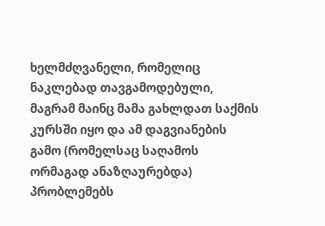ხელმძღვანელი, რომელიც ნაკლებად თავგამოდებული, მაგრამ მაინც მამა გახლდათ საქმის კურსში იყო და ამ დაგვიანების გამო (რომელსაც საღამოს ორმაგად ანაზღაურებდა) პრობლემებს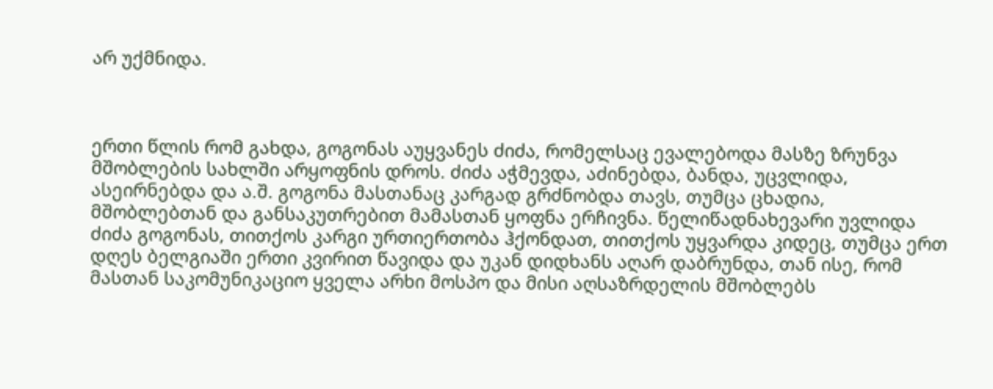არ უქმნიდა.



ერთი წლის რომ გახდა, გოგონას აუყვანეს ძიძა, რომელსაც ევალებოდა მასზე ზრუნვა მშობლების სახლში არყოფნის დროს. ძიძა აჭმევდა, აძინებდა, ბანდა, უცვლიდა, ასეირნებდა და ა.შ. გოგონა მასთანაც კარგად გრძნობდა თავს, თუმცა ცხადია, მშობლებთან და განსაკუთრებით მამასთან ყოფნა ერჩივნა. წელიწადნახევარი უვლიდა ძიძა გოგონას, თითქოს კარგი ურთიერთობა ჰქონდათ, თითქოს უყვარდა კიდეც, თუმცა ერთ დღეს ბელგიაში ერთი კვირით წავიდა და უკან დიდხანს აღარ დაბრუნდა, თან ისე, რომ მასთან საკომუნიკაციო ყველა არხი მოსპო და მისი აღსაზრდელის მშობლებს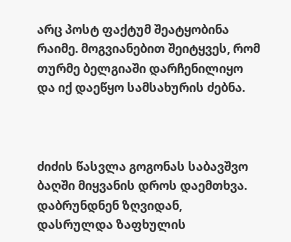არც პოსტ ფაქტუმ შეატყობინა რაიმე. მოგვიანებით შეიტყვეს, რომ თურმე ბელგიაში დარჩენილიყო და იქ დაეწყო სამსახურის ძებნა.



ძიძის წასვლა გოგონას საბავშვო ბაღში მიყვანის დროს დაემთხვა. დაბრუნდნენ ზღვიდან, დასრულდა ზაფხულის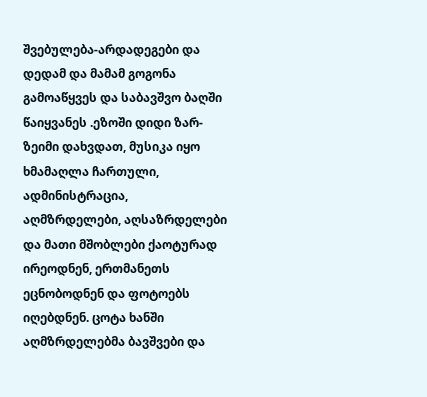შვებულება-არდადეგები და დედამ და მამამ გოგონა გამოაწყვეს და საბავშვო ბაღში წაიყვანეს .ეზოში დიდი ზარ-ზეიმი დახვდათ, მუსიკა იყო ხმამაღლა ჩართული, ადმინისტრაცია, აღმზრდელები, აღსაზრდელები და მათი მშობლები ქაოტურად ირეოდნენ, ერთმანეთს ეცნობოდნენ და ფოტოებს იღებდნენ. ცოტა ხანში აღმზრდელებმა ბავშვები და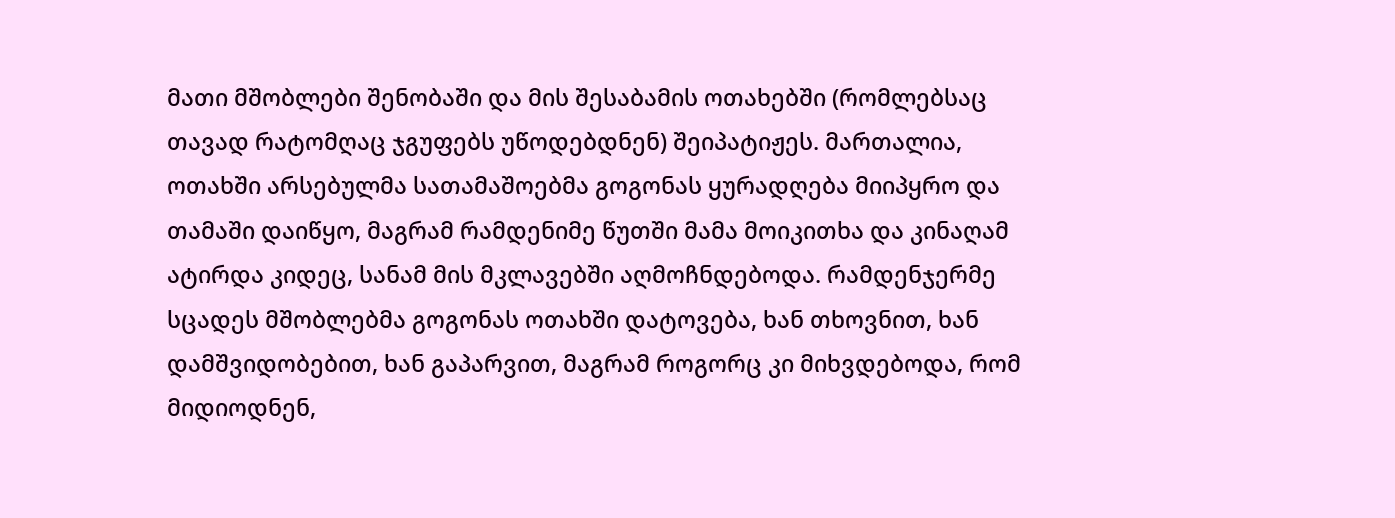მათი მშობლები შენობაში და მის შესაბამის ოთახებში (რომლებსაც თავად რატომღაც ჯგუფებს უწოდებდნენ) შეიპატიჟეს. მართალია, ოთახში არსებულმა სათამაშოებმა გოგონას ყურადღება მიიპყრო და თამაში დაიწყო, მაგრამ რამდენიმე წუთში მამა მოიკითხა და კინაღამ ატირდა კიდეც, სანამ მის მკლავებში აღმოჩნდებოდა. რამდენჯერმე სცადეს მშობლებმა გოგონას ოთახში დატოვება, ხან თხოვნით, ხან დამშვიდობებით, ხან გაპარვით, მაგრამ როგორც კი მიხვდებოდა, რომ მიდიოდნენ,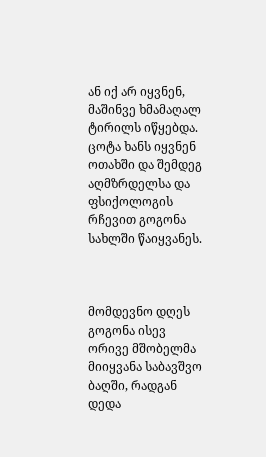ან იქ არ იყვნენ, მაშინვე ხმამაღალ ტირილს იწყებდა. ცოტა ხანს იყვნენ ოთახში და შემდეგ აღმზრდელსა და ფსიქოლოგის რჩევით გოგონა სახლში წაიყვანეს.



მომდევნო დღეს გოგონა ისევ ორივე მშობელმა მიიყვანა საბავშვო ბაღში, რადგან დედა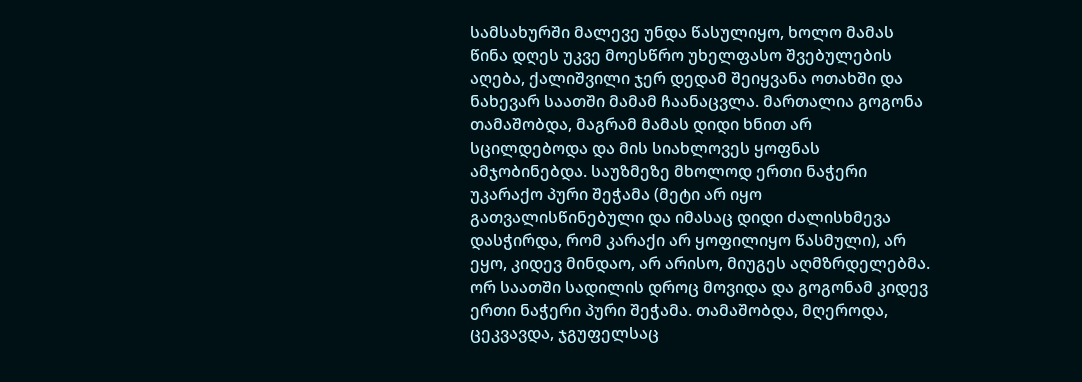სამსახურში მალევე უნდა წასულიყო, ხოლო მამას წინა დღეს უკვე მოესწრო უხელფასო შვებულების აღება, ქალიშვილი ჯერ დედამ შეიყვანა ოთახში და ნახევარ საათში მამამ ჩაანაცვლა. მართალია გოგონა თამაშობდა, მაგრამ მამას დიდი ხნით არ სცილდებოდა და მის სიახლოვეს ყოფნას ამჯობინებდა. საუზმეზე მხოლოდ ერთი ნაჭერი უკარაქო პური შეჭამა (მეტი არ იყო გათვალისწინებული და იმასაც დიდი ძალისხმევა დასჭირდა, რომ კარაქი არ ყოფილიყო წასმული), არ ეყო, კიდევ მინდაო, არ არისო, მიუგეს აღმზრდელებმა. ორ საათში სადილის დროც მოვიდა და გოგონამ კიდევ ერთი ნაჭერი პური შეჭამა. თამაშობდა, მღეროდა, ცეკვავდა, ჯგუფელსაც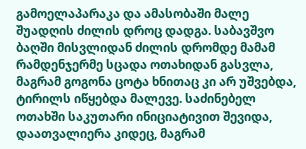გამოელაპარაკა და ამასობაში მალე შუადღის ძილის დროც დადგა. საბავშვო ბაღში მისვლიდან ძილის დრომდე მამამ რამდენჯერმე სცადა ოთახიდან გასვლა, მაგრამ გოგონა ცოტა ხნითაც კი არ უშვებდა, ტირილს იწყებდა მალევე. საძინებელ ოთახში საკუთარი ინიციატივით შევიდა, დაათვალიერა კიდეც, მაგრამ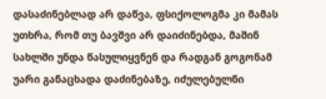დასაძინებლად არ დაწვა, ფსიქოლოგმა კი მამას უთხრა, რომ თუ ბავშვი არ დაიძინებდა, მაშინ სახლში უნდა წასულიყვნენ და რადგან გოგონამ უარი განაცხადა დაძინებაზე, იძულებულნი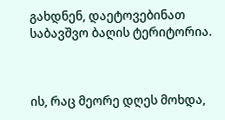გახდნენ, დაეტოვებინათ საბავშვო ბაღის ტერიტორია.



ის, რაც მეორე დღეს მოხდა,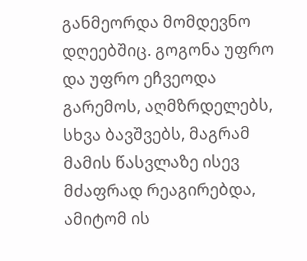განმეორდა მომდევნო დღეებშიც. გოგონა უფრო და უფრო ეჩვეოდა გარემოს, აღმზრდელებს, სხვა ბავშვებს, მაგრამ მამის წასვლაზე ისევ მძაფრად რეაგირებდა, ამიტომ ის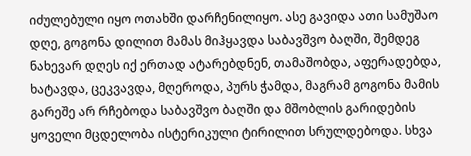იძულებული იყო ოთახში დარჩენილიყო. ასე გავიდა ათი სამუშაო დღე, გოგონა დილით მამას მიჰყავდა საბავშვო ბაღში, შემდეგ ნახევარ დღეს იქ ერთად ატარებდნენ, თამაშობდა, აფერადებდა, ხატავდა, ცეკვავდა, მღეროდა, პურს ჭამდა, მაგრამ გოგონა მამის გარეშე არ რჩებოდა საბავშვო ბაღში და მშობლის გარიდების ყოველი მცდელობა ისტერიკული ტირილით სრულდებოდა. სხვა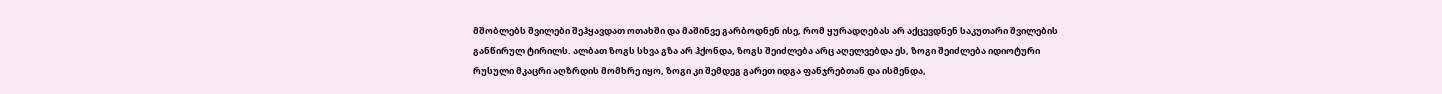მშობლებს შვილები შეჰყავდათ ოთახში და მაშინვე გარბოდნენ ისე, რომ ყურადღებას არ აქცევდნენ საკუთარი შვილების განწირულ ტირილს. ალბათ ზოგს სხვა გზა არ ჰქონდა, ზოგს შეიძლება არც აღელვებდა ეს, ზოგი შეიძლება იდიოტური რუსული მკაცრი აღზრდის მომხრე იყო, ზოგი კი შემდეგ გარეთ იდგა ფანჯრებთან და ისმენდა,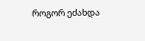როგორ ეძახდა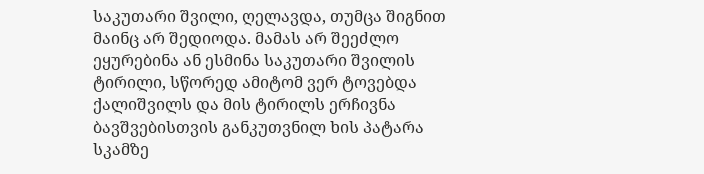საკუთარი შვილი, ღელავდა, თუმცა შიგნით მაინც არ შედიოდა. მამას არ შეეძლო ეყურებინა ან ესმინა საკუთარი შვილის ტირილი, სწორედ ამიტომ ვერ ტოვებდა ქალიშვილს და მის ტირილს ერჩივნა ბავშვებისთვის განკუთვნილ ხის პატარა სკამზე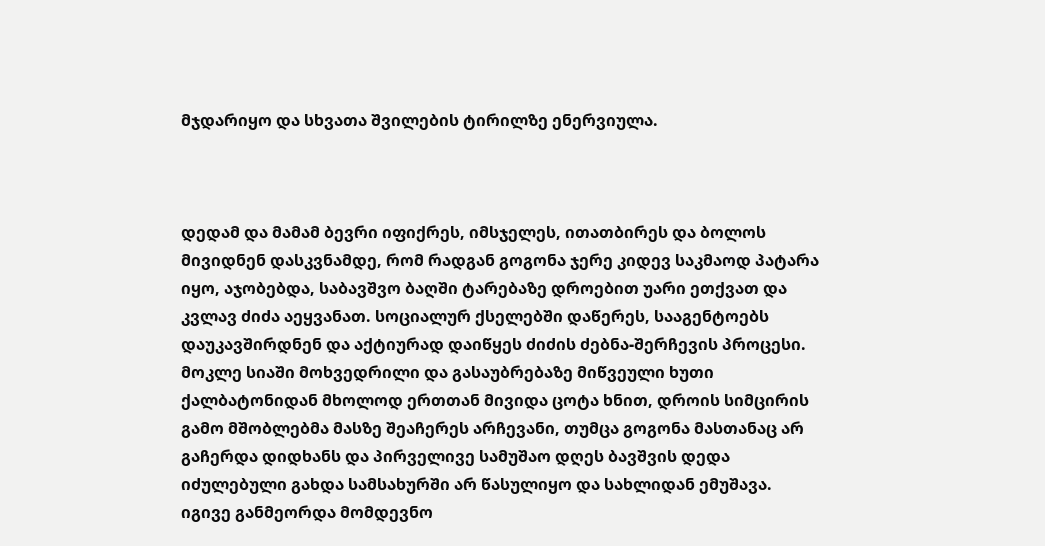მჯდარიყო და სხვათა შვილების ტირილზე ენერვიულა.



დედამ და მამამ ბევრი იფიქრეს, იმსჯელეს, ითათბირეს და ბოლოს მივიდნენ დასკვნამდე, რომ რადგან გოგონა ჯერე კიდევ საკმაოდ პატარა იყო, აჯობებდა, საბავშვო ბაღში ტარებაზე დროებით უარი ეთქვათ და კვლავ ძიძა აეყვანათ. სოციალურ ქსელებში დაწერეს, სააგენტოებს დაუკავშირდნენ და აქტიურად დაიწყეს ძიძის ძებნა-შერჩევის პროცესი. მოკლე სიაში მოხვედრილი და გასაუბრებაზე მიწვეული ხუთი ქალბატონიდან მხოლოდ ერთთან მივიდა ცოტა ხნით, დროის სიმცირის გამო მშობლებმა მასზე შეაჩერეს არჩევანი, თუმცა გოგონა მასთანაც არ გაჩერდა დიდხანს და პირველივე სამუშაო დღეს ბავშვის დედა იძულებული გახდა სამსახურში არ წასულიყო და სახლიდან ემუშავა. იგივე განმეორდა მომდევნო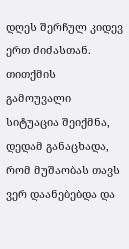დღეს შერჩულ კიდევ ერთ ძიძასთან. თითქმის გამოუვალი სიტუაცია შეიქმნა, დედამ განაცხადა, რომ მუშაობას თავს ვერ დაანებებდა და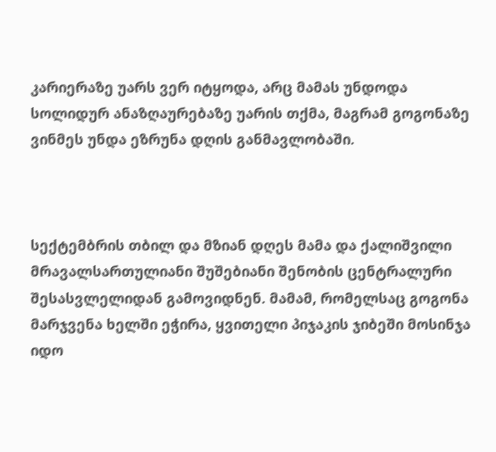კარიერაზე უარს ვერ იტყოდა, არც მამას უნდოდა სოლიდურ ანაზღაურებაზე უარის თქმა, მაგრამ გოგონაზე ვინმეს უნდა ეზრუნა დღის განმავლობაში.



სექტემბრის თბილ და მზიან დღეს მამა და ქალიშვილი მრავალსართულიანი შუშებიანი შენობის ცენტრალური შესასვლელიდან გამოვიდნენ. მამამ, რომელსაც გოგონა მარჯვენა ხელში ეჭირა, ყვითელი პიჯაკის ჯიბეში მოსინჯა იდო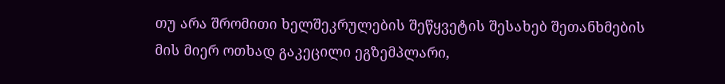თუ არა შრომითი ხელშეკრულების შეწყვეტის შესახებ შეთანხმების მის მიერ ოთხად გაკეცილი ეგზემპლარი,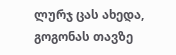ლურჯ ცას ახედა, გოგონას თავზე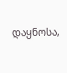დაყნოსა,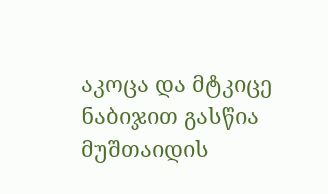აკოცა და მტკიცე ნაბიჯით გასწია მუშთაიდის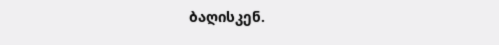ბაღისკენ.